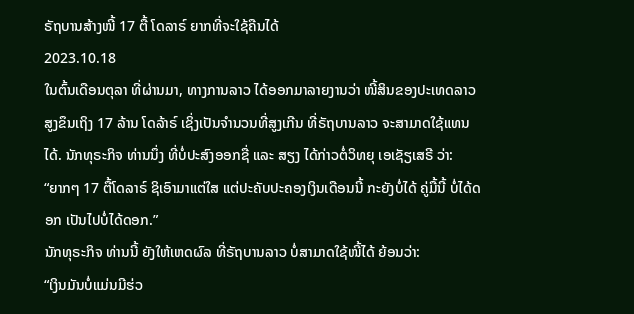ຣັຖບານສ້າງໜີ້ 17 ຕື້ ໂດລາຣ໌ ຍາກທີ່ຈະໃຊ້ຄືນໄດ້
2023.10.18
ໃນຕົ້ນເດືອນຕຸລາ ທີ່ຜ່ານມາ, ທາງການລາວ ໄດ້ອອກມາລາຍງານວ່າ ໜີ້ສິນຂອງປະເທດລາວ ສູງຂຶນເຖິງ 17 ລ້ານ ໂດລ້າຣ໌ ເຊິ່ງເປັນຈໍານວນທີ່ສູງເກີນ ທີ່ຣັຖບານລາວ ຈະສາມາດໃຊ້ແທນໄດ້. ນັກທຸຣະກິຈ ທ່ານນຶ່ງ ທີ່ບໍ່ປະສົງອອກຊື່ ແລະ ສຽງ ໄດ້ກ່າວຕໍ່ວິທຍຸ ເອເຊັຽເສຣີ ວ່າ:
“ຍາກໆ 17 ຕື້ໂດລາຣ໌ ຊິເອົາມາແຕ່ໃສ ແຕ່ປະຄັບປະຄອງເງິນເດືອນນີ້ ກະຍັງບໍ່ໄດ້ ຄູ່ມື້ນີ້ ບໍ່ໄດ້ດອກ ເປັນໄປບໍ່ໄດ້ດອກ.”
ນັກທຸຣະກິຈ ທ່ານນີ້ ຍັງໃຫ້ເຫດຜົລ ທີ່ຣັຖບານລາວ ບໍ່ສາມາດໃຊ້ໜີ້ໄດ້ ຍ້ອນວ່າ:
“ເງິນມັນບໍ່ແມ່ນມີຮ່ວ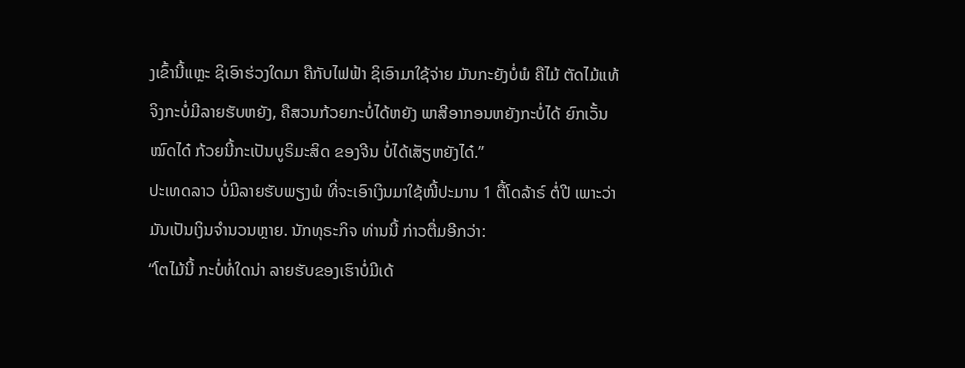ງເຂົ້ານີ້ແຫຼະ ຊິເອົາຮ່ວງໃດມາ ຄືກັບໄຟຟ້າ ຊິເອົາມາໃຊ້ຈ່າຍ ມັນກະຍັງບໍ່ພໍ ຄືໄມ້ ຕັດໄມ້ແທ້ຈິງກະບໍ່ມີລາຍຮັບຫຍັງ, ຄືສວນກ້ວຍກະບໍ່ໄດ້ຫຍັງ ພາສີອາກອນຫຍັງກະບໍ່ໄດ້ ຍົກເວັ້ນໝົດໄດ໋ ກ້ວຍນີ້ກະເປັນບູຣິມະສິດ ຂອງຈີນ ບໍ່ໄດ້ເສັຽຫຍັງໄດ໋.”
ປະເທດລາວ ບໍ່ມີລາຍຮັບພຽງພໍ ທີ່ຈະເອົາເງິນມາໃຊ້ໜີ້ປະມານ 1 ຕື້ໂດລ້າຣ໌ ຕໍ່ປີ ເພາະວ່າ ມັນເປັນເງິນຈໍານວນຫຼາຍ. ນັກທຸຣະກິຈ ທ່ານນີ້ ກ່າວຕື່ມອີກວ່າ:
“ໂຕໄມ້ນີ້ ກະບໍ່ທໍ່ໃດນ່າ ລາຍຮັບຂອງເຮົາບໍ່ມີເດ້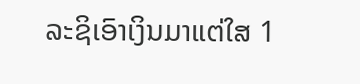ລະຊິເອົາເງິນມາແຕ່ໃສ 1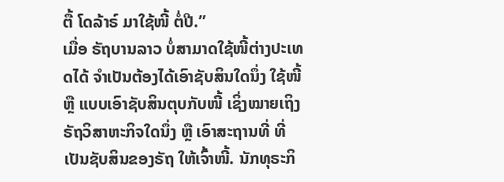ຕື້ ໂດລ້າຣ໌ ມາໃຊ້ໜີ້ ຕໍ່ປີ.”
ເມື່ອ ຣັຖບານລາວ ບໍ່ສາມາດໃຊ້ໜີ້ຕ່າງປະເທດໄດ້ ຈໍາເປັນຕ້ອງໄດ້ເອົາຊັບສິນໃດນຶ່ງ ໃຊ້ໜີ້ ຫຼື ແບບເອົາຊັບສິນຕຸບກັບໜີ້ ເຊິ່ງໝາຍເຖິງຣັຖວິສາຫະກິຈໃດນຶ່ງ ຫຼື ເອົາສະຖານທີ່ ທີ່ເປັນຊັບສິນຂອງຣັຖ ໃຫ້ເຈົ້າໜີ້. ນັກທຸຣະກິ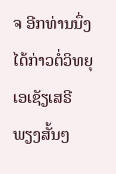ຈ ອີກທ່ານນຶ່ງ ໄດ້ກ່າວຕໍ່ວິທຍຸ ເອເຊັຽເສຣີ ພຽງສັ້ນໆ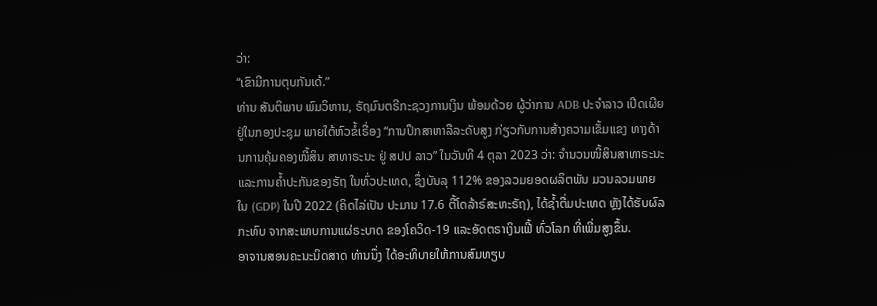ວ່າ:
“ເຂົາມີການຕຸບກັນເດ້.”
ທ່ານ ສັນຕິພາບ ພົມວິຫານ, ຣັຖມົນຕຣີກະຊວງການເງິນ ພ້ອມດ້ວຍ ຜູ້ວ່າການ ADB ປະຈຳລາວ ເປີດເຜີຍຢູ່ໃນກອງປະຊຸມ ພາຍໃຕ້ຫົວຂໍ້ເຣື່ອງ “ການປຶກສາຫາລືລະດັບສູງ ກ່ຽວກັບການສ້າງຄວາມເຂັ້ມແຂງ ທາງດ້ານການຄຸ້ມຄອງໜີ້ສິນ ສາທາຣະນະ ຢູ່ ສປປ ລາວ” ໃນວັນທີ 4 ຕຸລາ 2023 ວ່າ: ຈຳນວນໜີ້ສິນສາທາຣະນະ ແລະການຄ້ຳປະກັນຂອງຣັຖ ໃນທົ່ວປະເທດ, ຊຶ່ງບັນລຸ 112% ຂອງລວມຍອດຜລິຕພັນ ມວນລວມພາຍໃນ (GDP) ໃນປີ 2022 (ຄິດໄລ່ເປັນ ປະມານ 17.6 ຕື້ໂດລ້າຣ໌ສະຫະຣັຖ), ໄດ້ຊ້ຳຕື່ມປະເທດ ຫຼັງໄດ້ຮັບຜົລກະທົບ ຈາກສະພາບການແຜ່ຣະບາດ ຂອງໂຄວິດ-19 ແລະອັດຕຣາເງິນເຟີ້ ທົ່ວໂລກ ທີ່ເພີ່ມສູງຂຶ້ນ.
ອາຈານສອນຄະນະນິດສາດ ທ່ານນຶ່ງ ໄດ້ອະທິບາຍໃຫ້ການສົມທຽບ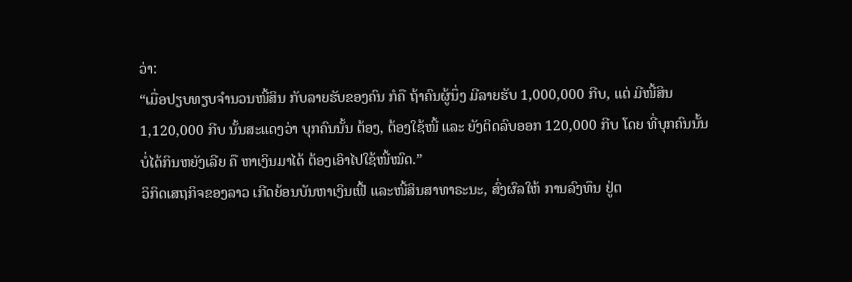ວ່າ:
“ເມື່ອປຽບທຽບຈໍານວນໜີ້ສິນ ກັບລາຍຮັບຂອງຄົນ ກໍຄື ຖ້າຄົນຜູ້ນຶ່ງ ມີລາຍຮັບ 1,000,000 ກີບ, ແຕ່ ມີໜີ້ສິນ 1,120,000 ກີບ ນັ້ນສະແດງວ່າ ບຸກຄົນນັ້ນ ຕ້ອງ, ຕ້ອງໃຊ້ໜີ້ ແລະ ຍັງຕິດລົບອອກ 120,000 ກີບ ໂດຍ ທີ່ບຸກຄົນນັ້ນ ບໍ່ໄດ້ກິນຫຍັງເລີຍ ຄື ຫາເງິນມາໄດ້ ຕ້ອງເອົາໄປໃຊ້ໜີ້ໝົດ.”
ວິກິດເສຖກິຈຂອງລາວ ເກີດຍ້ອນບັນຫາເງິນເຟີ້ ແລະໜີ້ສິນສາທາຣະນະ, ສົ່ງຜົລໃຫ້ ການລົງທຶນ ຢູ່ຕ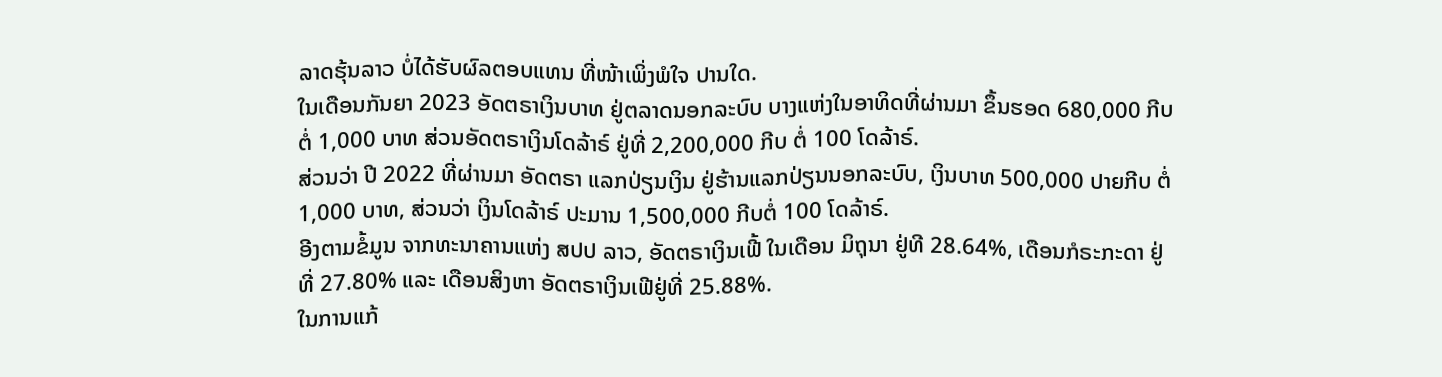ລາດຮຸ້ນລາວ ບໍ່ໄດ້ຮັບຜົລຕອບແທນ ທີ່ໜ້າເພິ່ງພໍໃຈ ປານໃດ.
ໃນເດືອນກັນຍາ 2023 ອັດຕຣາເງິນບາທ ຢູ່ຕລາດນອກລະບົບ ບາງແຫ່ງໃນອາທິດທີ່ຜ່ານມາ ຂຶ້ນຮອດ 680,000 ກີບ ຕໍ່ 1,000 ບາທ ສ່ວນອັດຕຣາເງິນໂດລ້າຣ໌ ຢູ່ທີ່ 2,200,000 ກີບ ຕໍ່ 100 ໂດລ້າຣ໌.
ສ່ວນວ່າ ປີ 2022 ທີ່ຜ່ານມາ ອັດຕຣາ ແລກປ່ຽນເງິນ ຢູ່ຮ້ານແລກປ່ຽນນອກລະບົບ, ເງິນບາທ 500,000 ປາຍກີບ ຕໍ່ 1,000 ບາທ, ສ່ວນວ່າ ເງິນໂດລ້າຣ໌ ປະມານ 1,500,000 ກີບຕໍ່ 100 ໂດລ້າຣ໌.
ອີງຕາມຂໍ້ມູນ ຈາກທະນາຄານແຫ່ງ ສປປ ລາວ, ອັດຕຣາເງິນເຟີ້ ໃນເດືອນ ມິຖຸນາ ຢູ່ທີ 28.64%, ເດືອນກໍຣະກະດາ ຢູ່ທີ່ 27.80% ແລະ ເດືອນສິງຫາ ອັດຕຣາເງິນເຟີຢູ່ທີ່ 25.88%.
ໃນການແກ້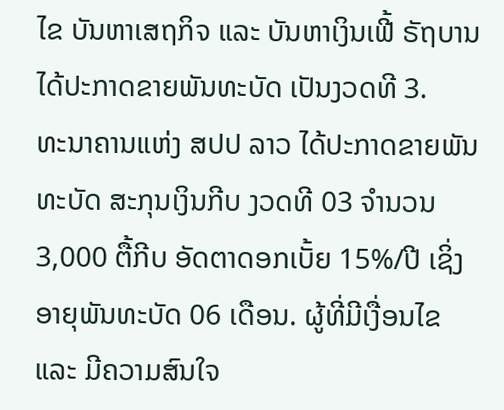ໄຂ ບັນຫາເສຖກິຈ ແລະ ບັນຫາເງິນເຟີ້ ຣັຖບານໄດ້ປະກາດຂາຍພັນທະບັດ ເປັນງວດທີ 3.
ທະນາຄານແຫ່ງ ສປປ ລາວ ໄດ້ປະກາດຂາຍພັນທະບັດ ສະກຸນເງິນກີບ ງວດທີ 03 ຈຳນວນ 3,000 ຕື້ກີບ ອັດຕາດອກເບັ້ຍ 15%/ປີ ເຊິ່ງອາຍຸພັນທະບັດ 06 ເດືອນ. ຜູ້ທີ່ມີເງື່ອນໄຂ ແລະ ມີຄວາມສົນໃຈ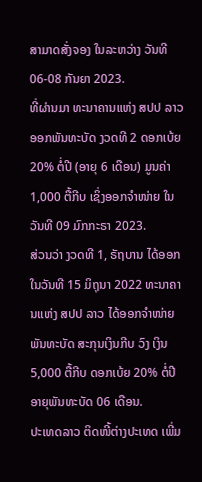ສາມາດສັ່ງຈອງ ໃນລະຫວ່າງ ວັນທີ 06-08 ກັນຍາ 2023.
ທີ່ຜ່ານມາ ທະນາຄານແຫ່ງ ສປປ ລາວ ອອກພັນທະບັດ ງວດທີ 2 ດອກເບ້ຍ 20% ຕໍ່ປີ (ອາຍຸ 6 ເດືອນ) ມູນຄ່າ 1,000 ຕື້ກີບ ເຊິ່ງອອກຈໍາໜ່າຍ ໃນວັນທີ 09 ມົກກະຣາ 2023.
ສ່ວນວ່າ ງວດທີ 1, ຣັຖບານ ໄດ້ອອກໃນວັນທີ 15 ມິຖຸນາ 2022 ທະນາຄານແຫ່ງ ສປປ ລາວ ໄດ້ອອກຈຳໜ່າຍພັນທະບັດ ສະກຸນເງິນກີບ ວົງ ເງິນ 5,000 ຕື້ກີບ ດອກເບ້ຍ 20% ຕໍ່ປີ ອາຍຸພັນທະບັດ 06 ເດືອນ.
ປະເທດລາວ ຕິດໜີ້ຕ່າງປະເທດ ເພີ່ມ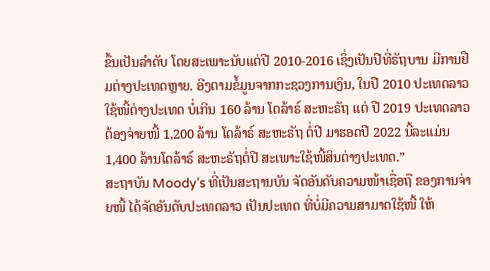ຂຶ້ນເປັນລຳດັບ ໂດຍສະເພາະນັບແຕ່ປີ 2010-2016 ເຊິ່ງເປັນປີທີ່ຣັຖບານ ມີການຢືມຕ່າງປະເທດຫຼາຍ. ອີງຕາມຂໍ້ມູນຈາກກະຊວງການເງິນ, ໃນປີ 2010 ປະເທດລາວ ໃຊ້ໜີ້ຕ່າງປະເທດ ບໍ່ເກີນ 160 ລ້ານ ໂດລ້າຣ໌ ສະຫະຣັຖ ແຕ່ ປີ 2019 ປະເທດລາວ ຕ້ອງຈ່າຍໜີ້ 1,200 ລ້ານ ໂດລ້າຣ໌ ສະຫະຣັຖ ຕໍ່ປີ ມາຮອດປີ 2022 ນີ້ລະແມ່ນ 1,400 ລ້ານໂດລ້າຣ໌ ສະຫະຣັຖຕໍ່ປີ ສະເພາະໃຊ້ໜີ້ສິນຕ່າງປະເທດ.”
ສະຖາບັນ Moody’s ທີ່ເປັນສະຖານບັນ ຈັດອັນດັບຄວາມໜ້າເຊື່ອຖື ຂອງການຈ່າຍໜີ້ ໄດ້ຈັດອັນດັບປະເທດລາວ ເປັນປະເທດ ທີ່ບໍ່ມີຄວາມສາມາດໃຊ້ໜີ້ ໃຫ້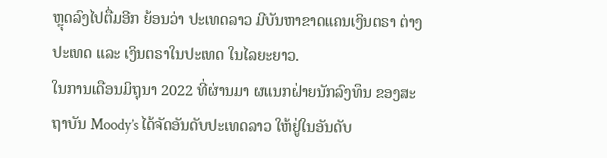ຫຼຸດລົງໄປຕື່ມອີກ ຍ້ອນວ່າ ປະເທດລາວ ມີບັນຫາຂາດແຄນເງິນຕຣາ ຕ່າງປະເທດ ແລະ ເງິນຕຣາໃນປະເທດ ໃນໄລຍະຍາວ.
ໃນການເດືອນມິຖຸນາ 2022 ທີ່ຜ່ານມາ ຜແນກຝ່າຍນັກລົງທຶນ ຂອງສະຖາບັນ Moody’s ໄດ້ຈັດອັນດັບປະເທດລາວ ໃຫ້ຢູ່ໃນອັນດັບ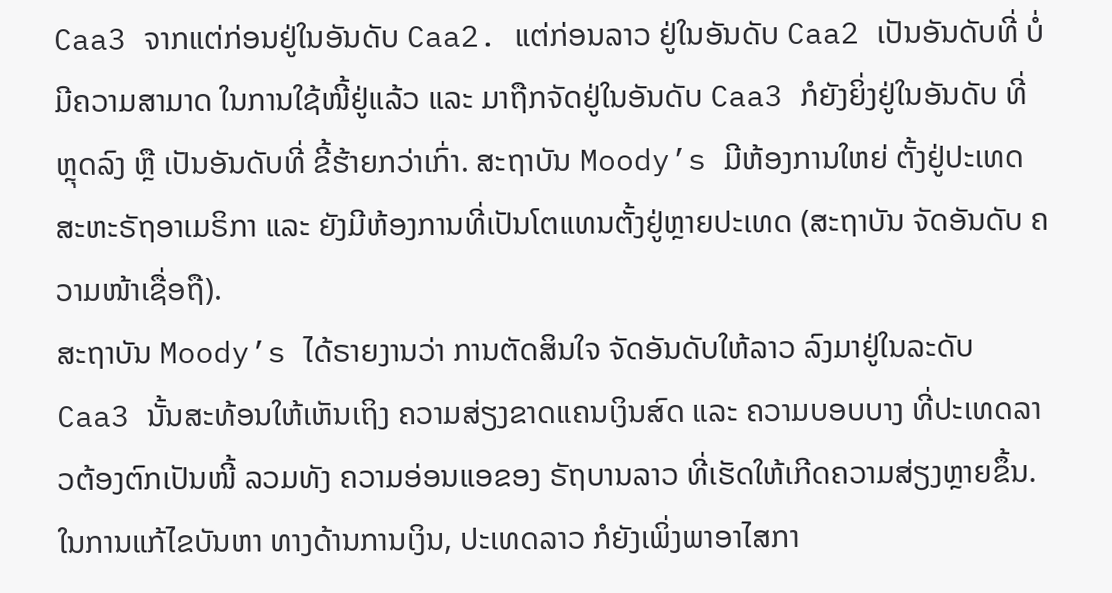Caa3 ຈາກແຕ່ກ່ອນຢູ່ໃນອັນດັບ Caa2. ແຕ່ກ່ອນລາວ ຢູ່ໃນອັນດັບ Caa2 ເປັນອັນດັບທີ່ ບໍ່ມີຄວາມສາມາດ ໃນການໃຊ້ໜີ້ຢູ່ແລ້ວ ແລະ ມາຖືກຈັດຢູ່ໃນອັນດັບ Caa3 ກໍຍັງຍິ່ງຢູ່ໃນອັນດັບ ທີ່ຫຼຸດລົງ ຫຼື ເປັນອັນດັບທີ່ ຂີ້ຮ້າຍກວ່າເກົ່າ. ສະຖາບັນ Moody’s ມີຫ້ອງການໃຫຍ່ ຕັ້ງຢູ່ປະເທດສະຫະຣັຖອາເມຣິກາ ແລະ ຍັງມີຫ້ອງການທີ່ເປັນໂຕແທນຕັ້ງຢູ່ຫຼາຍປະເທດ (ສະຖາບັນ ຈັດອັນດັບ ຄວາມໜ້າເຊື່ອຖື).
ສະຖາບັນ Moody’s ໄດ້ຣາຍງານວ່າ ການຕັດສິນໃຈ ຈັດອັນດັບໃຫ້ລາວ ລົງມາຢູ່ໃນລະດັບ Caa3 ນັ້ນສະທ້ອນໃຫ້ເຫັນເຖິງ ຄວາມສ່ຽງຂາດແຄນເງິນສົດ ແລະ ຄວາມບອບບາງ ທີ່ປະເທດລາວຕ້ອງຕົກເປັນໜີ້ ລວມທັງ ຄວາມອ່ອນແອຂອງ ຣັຖບານລາວ ທີ່ເຮັດໃຫ້ເກີດຄວາມສ່ຽງຫຼາຍຂຶ້ນ.
ໃນການແກ້ໄຂບັນຫາ ທາງດ້ານການເງິນ, ປະເທດລາວ ກໍຍັງເພິ່ງພາອາໄສກາ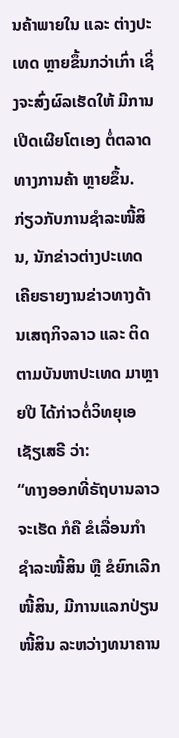ນຄ້າພາຍໃນ ແລະ ຕ່າງປະເທດ ຫຼາຍຂຶ້ນກວ່າເກົ່າ ເຊິ່ງຈະສົ່ງຜົລເຮັດໃຫ້ ມີການເປີດເຜີຍໂຕເອງ ຕໍ່ຕລາດທາງການຄ້າ ຫຼາຍຂຶ້ນ. ກ່ຽວກັບການຊໍາລະໜີ້ສິນ, ນັກຂ່າວຕ່າງປະເທດ ເຄີຍຣາຍງານຂ່າວທາງດ້ານເສຖກິຈລາວ ແລະ ຕິດຕາມບັນຫາປະເທດ ມາຫຼາຍປີ ໄດ້ກ່າວຕໍ່ວິທຍຸເອເຊັຽເສຣີ ວ່າ:
“ທາງອອກທີ່ຣັຖບານລາວຈະເຮັດ ກໍຄື ຂໍເລື່ອນກໍາຊໍາລະໜີ້ສິນ ຫຼື ຂໍຍົກເລີກໜີ້ສິນ, ມີການແລກປ່ຽນໜີ້ສິນ ລະຫວ່າງທນາຄານ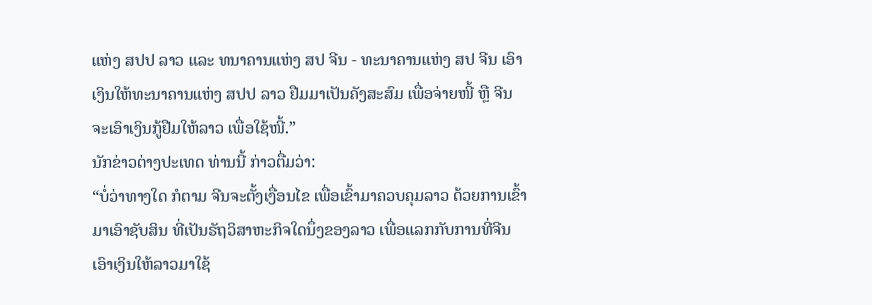ແຫ່ງ ສປປ ລາວ ແລະ ທນາຄານແຫ່ງ ສປ ຈີນ - ທະນາຄານແຫ່ງ ສປ ຈີນ ເອົາເງິນໃຫ້ທະນາຄານແຫ່ງ ສປປ ລາວ ຢືມມາເປັນຄັງສະສົມ ເພື່ອຈ່າຍໜີ້ ຫຼື ຈີນ ຈະເອົາເງິນກູ້ຢືມໃຫ້ລາວ ເພື່ອໃຊ້ໜີ້.”
ນັກຂ່າວຕ່າງປະເທດ ທ່ານນີ້ ກ່າວຕື່ມວ່າ:
“ບໍ່ວ່າທາງໃດ ກໍຕາມ ຈີນຈະຕັ້ງເງື່ອນໄຂ ເພື່ອເຂົ້າມາຄວບຄຸມລາວ ດ້ວຍການເຂົ້າມາເອົາຊັບສິນ ທີ່ເປັນຣັຖວິສາຫະກິຈໃດນຶ່ງຂອງລາວ ເພື່ອແລກກັບການທີ່ຈີນເອົາເງິນໃຫ້ລາວມາໃຊ້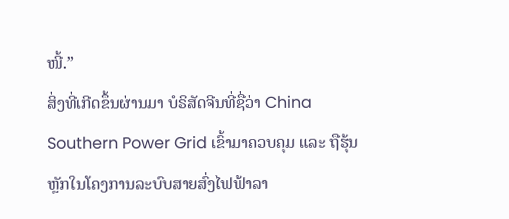ໜີ້.”
ສິ່ງທີ່ເກີດຂຶ້ນຜ່ານມາ ບໍຣິສັດຈີນທີ່ຊື່ວ່າ China Southern Power Grid ເຂົ້າມາຄວບຄຸມ ແລະ ຖືຮຸ້ນຫຼັກໃນໂຄງການລະບົບສາຍສົ່ງໄຟຟ້າລາ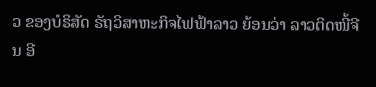ວ ຂອງບໍຣິສັດ ຣັຖວິສາຫະກິຈໄຟຟ້າລາວ ຍ້ອນວ່າ ລາວຕິດໜີ້ຈີນ ອີ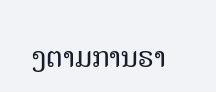ງຕາມການຣາ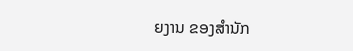ຍງານ ຂອງສຳນັກ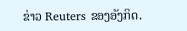ຂ່າວ Reuters ຂອງອັງກິດ.